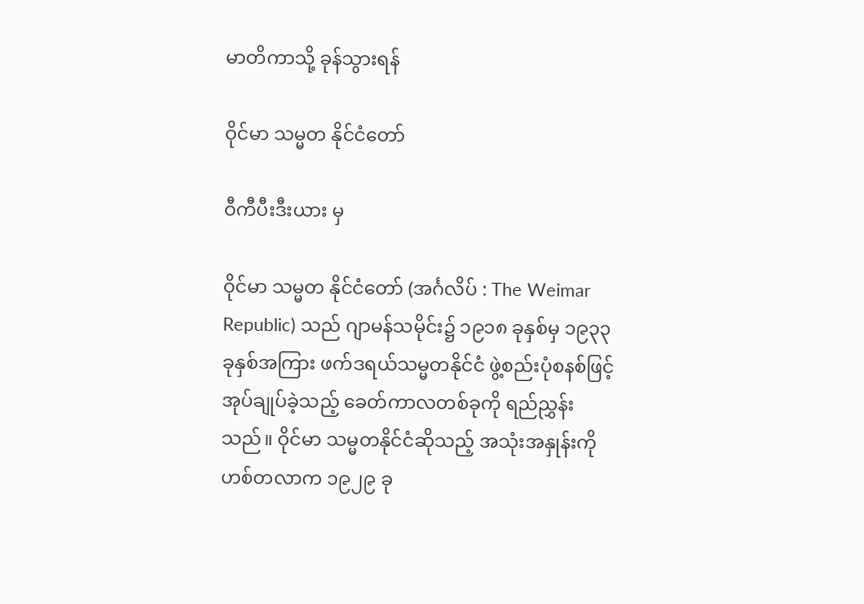မာတိကာသို့ ခုန်သွားရန်

ဝိုင်မာ သမ္မတ နိုင်ငံတော်

ဝီကီပီးဒီးယား မှ

ဝိုင်မာ သမ္မတ နိုင်ငံတော် (အင်္ဂလိပ် : The Weimar Republic) သည် ဂျာမန်သမိုင်း၌ ၁၉၁၈ ခုနှစ်မှ ၁၉၃၃ ခုနှစ်အကြား ဖက်ဒရယ်သမ္မတနိုင်ငံ ဖွဲ့စည်းပုံစနစ်ဖြင့် အုပ်ချုပ်ခဲ့သည့် ခေတ်ကာလတစ်ခုကို ရည်ညွှန်းသည်။ ဝိုင်မာ သမ္မတနိုင်ငံဆိုသည့် အသုံးအနှုန်းကို ဟစ်တလာက ၁၉၂၉ ခု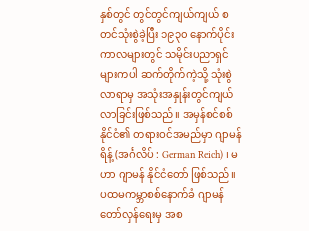နှစ်တွင် တွင်တွင်ကျယ်ကျယ် စတင်သုံးစွဲခဲ့ပြီး ၁၉၃၀ နောက်ပိုင်းကာလများတွင် သမိုင်းပညာရှင်များကပါ ဆက်တိုက်ကဲ့သို့ သုံးစွဲလာရာမှ အသုံးအနှုန်းတွင်ကျယ်လာခြင်းဖြစ်သည်။ အမှန်စင်စစ် နိုင်ငံ၏ တရားဝင်အမည်မှာ ဂျာမန်ရိန့် (အင်္ဂလိပ် : German Reich) ၊ မဟာ ဂျာမန် နိုင်ငံတော် ဖြစ်သည်။ ပထမကမ္ဘာစစ်နောက်ခံ ဂျာမန်တော်လှန်ရေးမှ အစ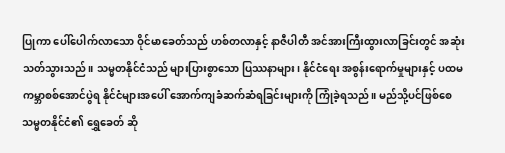ပြုကာ ပေါ်ပေါက်လာသော ဝိုင်မာခေတ်သည် ဟစ်တလာနှင့် နာဇီပါတီ အင်အားကြီးထွားလာခြင်းတွင် အဆုံးသတ်သွားသည်။ သမ္မတနိုင်ငံသည် များပြားစွာသော ပြဿနာများ၊ နိုင်ငံရေး အစွန်းရောက်မှုများနှင့် ပထမကမ္ဘာစစ်အောင်ပွဲရ နိုင်ငံများအပေါ် အောက်ကျခံဆက်ဆံရခြင်းများကို ကြုံခဲ့ရသည်။ မည်သို့ပင်ဖြစ်စေ သမ္မတနိုင်ငံ၏ ရွှေခေတ် ဆို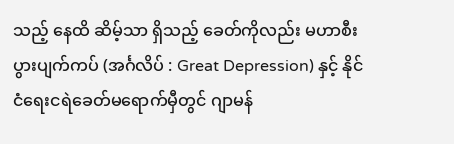သည့် နေထိ ဆိမ့်သာ ရှိသည့် ခေတ်ကိုလည်း မဟာစီးပွားပျက်ကပ် (အင်္ဂလိပ် : Great Depression) နှင့် နိုင်ငံရေးငရဲခေတ်မရောက်မှီတွင် ဂျာမန်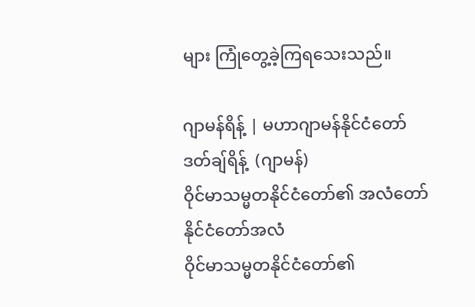များ ကြုံတွေ့ခဲ့ကြရသေးသည်။

ဂျာမန်ရိန့် | မဟာဂျာမန်နိုင်ငံတော်
ဒတ်ချ်ရိန့်  (ဂျာမန်)
ဝိုင်မာသမ္မတနိုင်ငံတော်၏ အလံတော်
နိုင်ငံတော်အလံ
ဝိုင်မာသမ္မတနိုင်ငံတော်၏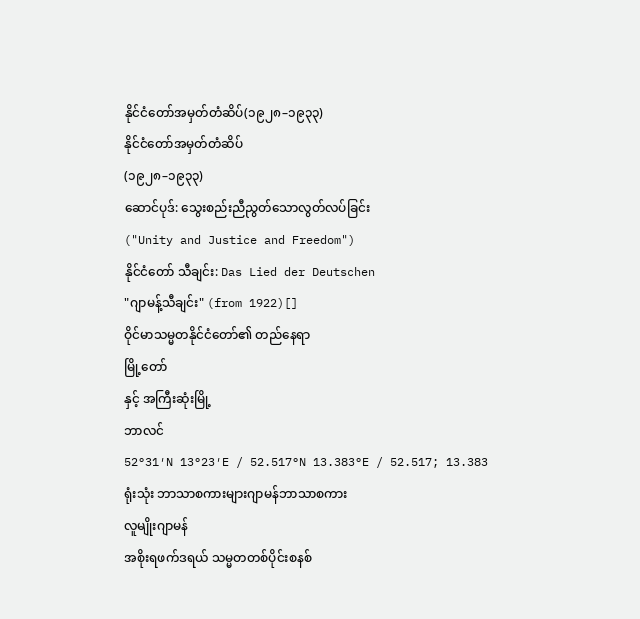နိုင်ငံတော်အမှတ်တံဆိပ်(၁၉၂၈–၁၉၃၃)
နိုင်ငံတော်အမှတ်တံဆိပ်
(၁၉၂၈–၁၉၃၃)
ဆောင်ပုဒ်: သွေးစည်းညီညွတ်သောလွတ်လပ်ခြင်း
("Unity and Justice and Freedom")
နိုင်ငံတော် သီချင်း: Das Lied der Deutschen
"ဂျာမန့်သီချင်း" (from 1922)[]
ဝိုင်မာသမ္မတနိုင်ငံတော်၏ တည်နေရာ
မြို့တော်
နှင့် အကြီးဆုံးမြို့
ဘာလင်
52°31′N 13°23′E / 52.517°N 13.383°E / 52.517; 13.383
ရုံးသုံး ဘာသာစကားများဂျာမန်ဘာသာစကား
လူမျိုးဂျာမန်
အစိုးရဖက်ဒရယ် သမ္မတတစ်ပိုင်းစနစ်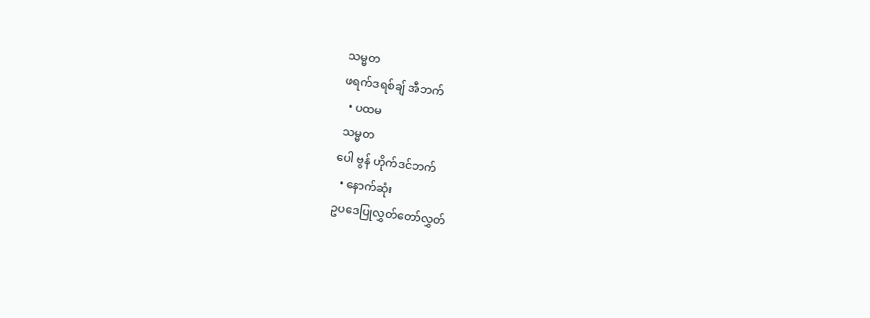သမ္မတ
ဖရက်ဒရစ်ချ် အီဘက်
  • ပထမ
 သမ္မတ
ပေါ ဗွန် ဟိုက်ဒင်ဘက်
  • နောက်ဆုံး
ဥပဒေပြုလွှတ်တော်လွှတ်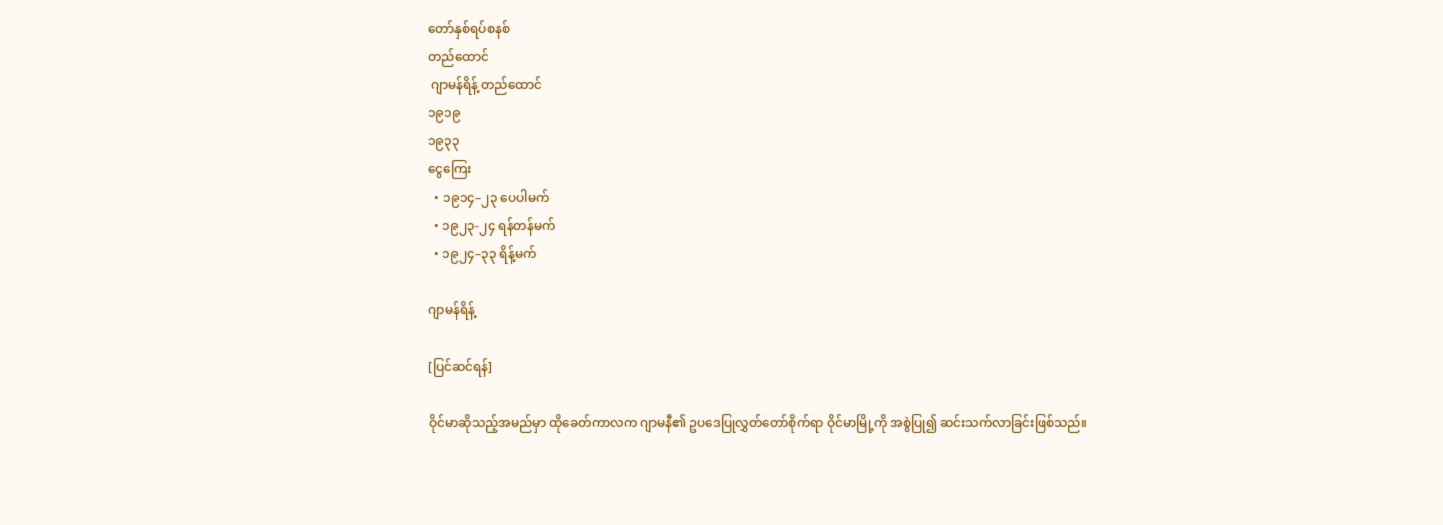တော်နှစ်ရပ်စနစ်
တည်ထောင်
 ဂျာမန်ရိန့် တည်ထောင်
၁၉၁၉
၁၉၃၃
ငွေကြေး
  • ၁၉၁၄–၂၃ ပေပါမက်
  • ၁၉၂၃-၂၄ ရန်တန်မက်
  • ၁၉၂၄–၃၃ ရိန့်မက်

ဂျာမန်ရိန့်

[ပြင်ဆင်ရန်]

ဝိုင်မာဆိုသည့်အမည်မှာ ထိုခေတ်ကာလက ဂျာမနီ၏ ဥပဒေပြုလွှတ်တော်စိုက်ရာ ဝိုင်မာမြို့ကို အစွဲပြု၍ ဆင်းသက်လာခြင်းဖြစ်သည်။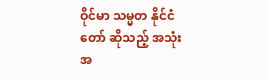ဝိုင်မာ သမ္မတ နိုင်ငံတော် ဆိုသည့် အသုံးအ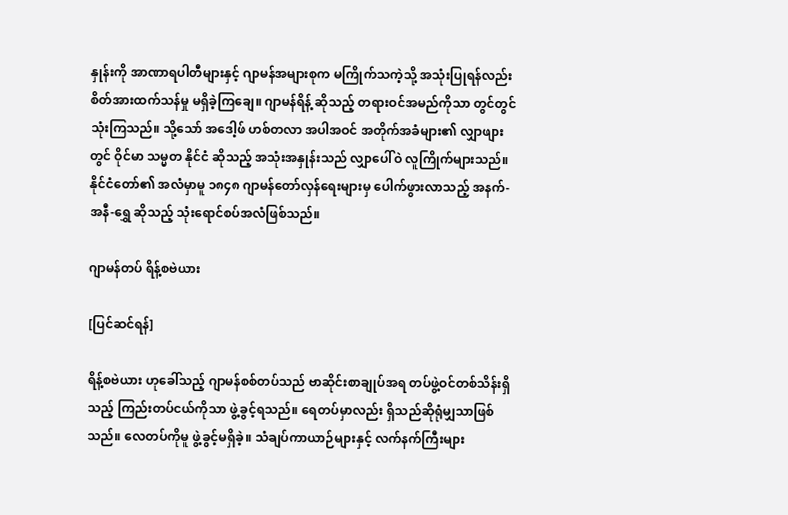နှုန်းကို အာဏာရပါတီများနှင့် ဂျာမန်အများစုက မကြိုက်သကဲ့သို့ အသုံးပြုရန်လည်း စိတ်အားထက်သန်မှု မရှိခဲ့ကြချေ။ ဂျာမန်ရိန့် ဆိုသည့် တရားဝင်အမည်ကိုသာ တွင်တွင်သုံးကြသည်။ သို့သော် အဒေါ့ဖ် ဟစ်တလာ အပါအဝင် အတိုက်အခံများ၏ လျှာဖျားတွင် ဝိုင်မာ သမ္မတ နိုင်ငံ ဆိုသည့် အသုံးအနှုန်းသည် လျှာပေါ်ဝဲ လူကြိုက်များသည်။ နိုင်ငံတော်၏ အလံမှာမူ ၁၈၄၈ ဂျာမန်တော်လှန်ရေးများမှ ပေါက်ဖွားလာသည့် အနက်-အနီ-ရွှေ ဆိုသည့် သုံးရောင်စပ်အလံဖြစ်သည်။

ဂျာမန်တပ် ရိန့်စဗဲယား

[ပြင်ဆင်ရန်]

ရိန့်စဗဲယား ဟုခေါ်သည့် ဂျာမန်စစ်တပ်သည် ဗာဆိုင်းစာချုပ်အရ တပ်ဖွဲ့ဝင်တစ်သိန်းရှိသည့် ကြည်းတပ်ငယ်ကိုသာ ဖွဲ့ခွင့်ရသည်။ ရေတပ်မှာလည်း ရှိသည်ဆိုရုံမျှသာဖြစ်သည်။ လေတပ်ကိုမူ ဖွဲ့ခွင့်မရှိခဲ့။ သံချပ်ကာယာဉ်များနှင့် လက်နက်ကြီးများ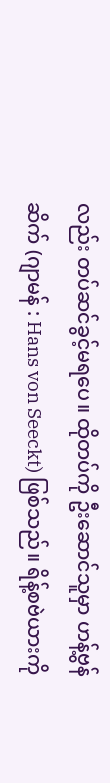လည်း တပ်ဆင်ခွင့်မရပေ။ ထိုတပ်ကို ဦးဆောင်သူမှာ ဟန့်ဗွန်ဆိက် (ဂျာမန် : Hans von Seeckt) ဖြစ်သည်။ ရိန့်စဗဲယားကို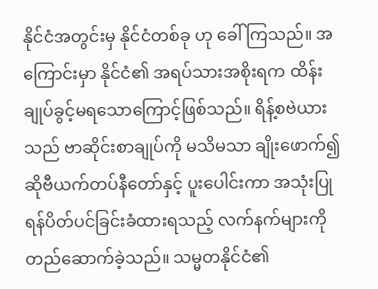နိုင်ငံအတွင်းမှ နိုင်ငံတစ်ခု ဟု ခေါ်ကြသည်။ အကြောင်းမှာ နိုင်ငံ၏ အရပ်သားအစိုးရက ထိန်းချုပ်ခွင့်မရသောကြောင့်ဖြစ်သည်။ ရိန့်စဗဲယားသည် ဗာဆိုင်းစာချုပ်ကို မသိမသာ ချိုးဖောက်၍ ဆိုဗီယက်တပ်နီတော်နှင့် ပူးပေါင်းကာ အသုံးပြုရန်ပိတ်ပင်ခြင်းခံထားရသည့် လက်နက်များကို တည်ဆောက်ခဲ့သည်။ သမ္မတနိုင်ငံ၏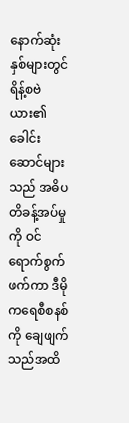နောက်ဆုံးနှစ်များတွင် ရိန့်စဗဲယား၏ ခေါင်းဆောင်များသည် အဓိပတိခန့်အပ်မှုကို ဝင်ရောက်စွက်ဖက်ကာ ဒီမိုကရေစီစနစ်ကို ချေဖျက်သည်အထိ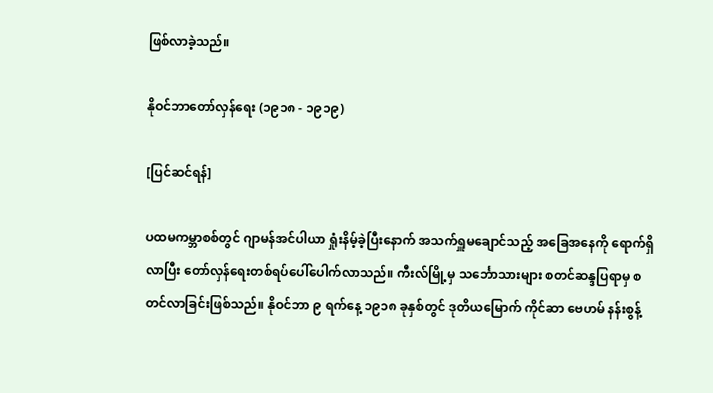ဖြစ်လာခဲ့သည်။

နိုဝင်ဘာတော်လှန်ရေး (၁၉၁၈ - ၁၉၁၉)

[ပြင်ဆင်ရန်]

ပထမကမ္ဘာစစ်တွင် ဂျာမန်အင်ပါယာ ရှုံးနိမ့်ခဲ့ပြီးနောက် အသက်ရှူမချောင်သည့် အခြေအနေကို ရောက်ရှိလာပြီး တော်လှန်ရေးတစ်ရပ်ပေါ်ပေါက်လာသည်။ ကီးလ်မြို့မှ သင်္ဘောသားများ စတင်ဆန္ဒပြရာမှ စတင်လာခြင်းဖြစ်သည်။ နိုဝင်ဘာ ၉ ရက်နေ့ ၁၉၁၈ ခုနှစ်တွင် ဒုတိယမြောက် ကိုင်ဆာ ဗေဟမ် နန်းစွန့်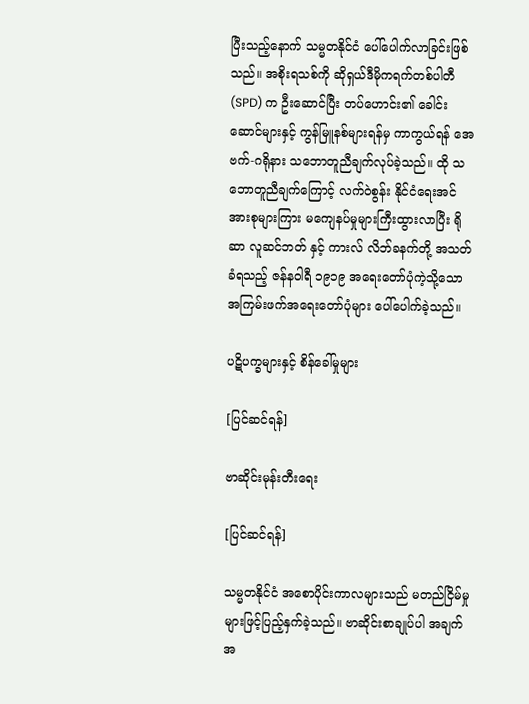ပြီးသည့်နောက် သမ္မတနိုင်ငံ ပေါ်ပေါက်လာခြင်းဖြစ်သည်။ အစိုးရသစ်ကို ဆိုရှယ်ဒီမိုကရက်တစ်ပါတီ (SPD) က ဦးဆောင်ပြီး တပ်ဟောင်း၏ ခေါင်းဆောင်များနှင့် ကွန်မြူနစ်များရန်မှ ကာကွယ်ရန် အေဗက်-ဂရိုနား သဘောတူညီချက်လုပ်ခဲ့သည်။ ထို သဘောတူညီချက်ကြောင့် လက်ဝဲစွန်း နိုင်ငံရေးအင်အားစုများကြား မကျေနပ်မှုများကြီးထွားလာပြီး ရိုဆာ လူဆင်ဘတ် နှင့် ကားလ် လိဘ်ခနက်တို့ အသတ်ခံရသည့် ဇန်နဝါရီ ၁၉၁၉ အရေးတော်ပုံကဲ့သို့သော အကြမ်းဖက်အရေးတော်ပုံများ ပေါ်ပေါက်ခဲ့သည်။

ပဋိပက္ခများနှင့် စိန်ခေါ်မှုများ

[ပြင်ဆင်ရန်]

ဗာဆိုင်းမုန်းတီးရေး

[ပြင်ဆင်ရန်]

သမ္မတနိုင်ငံ အစောပိုင်းကာလများသည် မတည်ငြိမ်မှုများဖြင့်ပြည့်နှက်ခဲ့သည်။ ဗာဆိုင်းစာချုပ်ပါ အချက်အ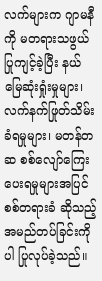လက်များက ဂျာမနီကို မတရားသဖွယ်ပြုကျင့်ခဲ့ပြီး နယ်မြေဆုံးရှုံးမှုများ၊ လက်နက်ဖြုတ်သိမ်းခံရမှုများ၊ မတန်တဆ စစ်လျော်ကြေးပေးရမှုများအပြင် စစ်တရားခံ ဆိုသည့် အမည်တပ်ခြင်းကိုပါ ပြုလုပ်ခဲ့သည်။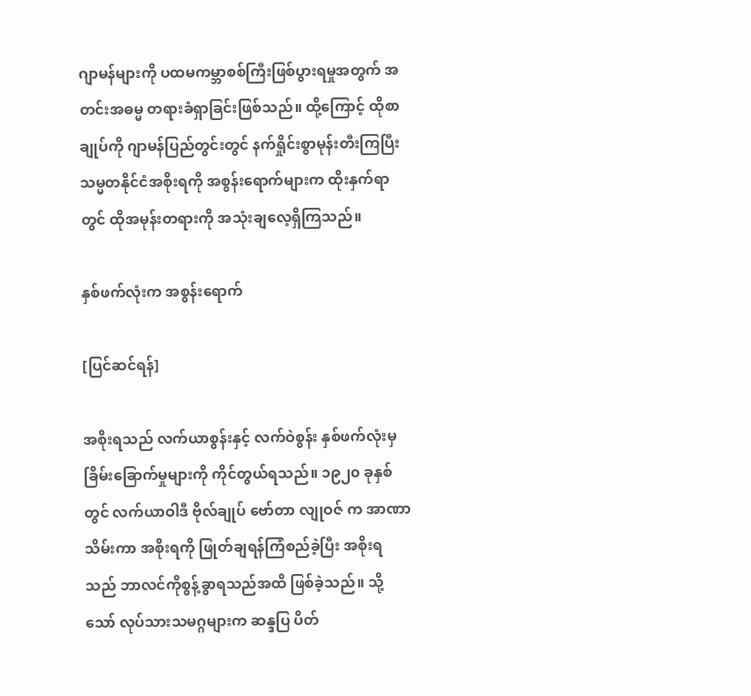ဂျာမန်များကို ပထမကမ္ဘာစစ်ကြီးဖြစ်ပွားရမှုအတွက် အတင်းအဓမ္မ တရားခံရှာခြင်းဖြစ်သည်။ ထို့ကြောင့် ထိုစာချုပ်ကို ဂျာမန်ပြည်တွင်းတွင် နက်ရှိုင်းစွာမုန်းတီးကြပြီး သမ္မတနိုင်ငံအစိုးရကို အစွန်းရောက်များက ထိုးနှက်ရာတွင် ထိုအမုန်းတရားကို အသုံးချလေ့ရှိကြသည်။

နှစ်ဖက်လုံးက အစွန်းရောက်

[ပြင်ဆင်ရန်]

အစိုးရသည် လက်ယာစွန်းနှင့် လက်ဝဲစွန်း နှစ်ဖက်လုံးမှ ခြိမ်းခြောက်မှုများကို ကိုင်တွယ်ရသည်။ ၁၉၂၀ ခုနှစ်တွင် လက်ယာဝါဒီ ဗိုလ်ချုပ် ဗော်တာ လျုဝဇ် က အာဏာသိမ်းကာ အစိုးရကို ဖြုတ်ချရန်ကြံစည်ခဲ့ပြီး အစိုးရသည် ဘာလင်ကိုစွန့်ခွာရသည်အထိ ဖြစ်ခဲ့သည်။ သို့သော် လုပ်သားသမဂ္ဂများက ဆန္ဒပြ ပိတ်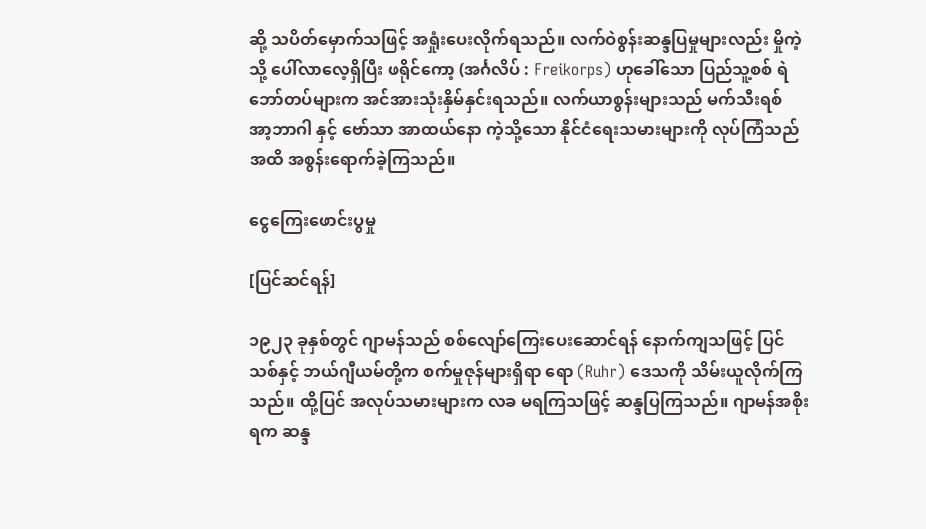ဆို့ သပိတ်မှောက်သဖြင့် အရှုံးပေးလိုက်ရသည်။ လက်ဝဲစွန်းဆန္ဒပြမှုများလည်း မှိုကဲ့သို့ ပေါ်လာလေ့ရှိပြီး ဖရိုင်ကော့ (အင်္ဂလိပ် : Freikorps) ဟုခေါ်သော ပြည်သူ့စစ် ရဲဘော်တပ်များက အင်အားသုံးနှိမ်နှင်းရသည်။ လက်ယာစွန်းများသည် မက်သီးရစ် အာ့ဘာဂါ နှင့် ဗော်သာ အာထယ်နော ကဲ့သို့သော နိုင်ငံရေးသမားများကို လုပ်ကြံသည်အထိ အစွန်းရောက်ခဲ့ကြသည်။

ငွေကြေးဖောင်းပွမှု

[ပြင်ဆင်ရန်]

၁၉၂၃ ခုနှစ်တွင် ဂျာမန်သည် စစ်လျော်ကြေးပေးဆောင်ရန် နောက်ကျသဖြင့် ပြင်သစ်နှင့် ဘယ်ဂျီယမ်တို့က စက်မှုဇုန်များရှိရာ ရော (Ruhr) ဒေသကို သိမ်းယူလိုက်ကြသည်။ ထို့ပြင် အလုပ်သမားများက လခ မရကြသဖြင့် ဆန္ဒပြကြသည်။ ဂျာမန်အစိုးရက ဆန္ဒ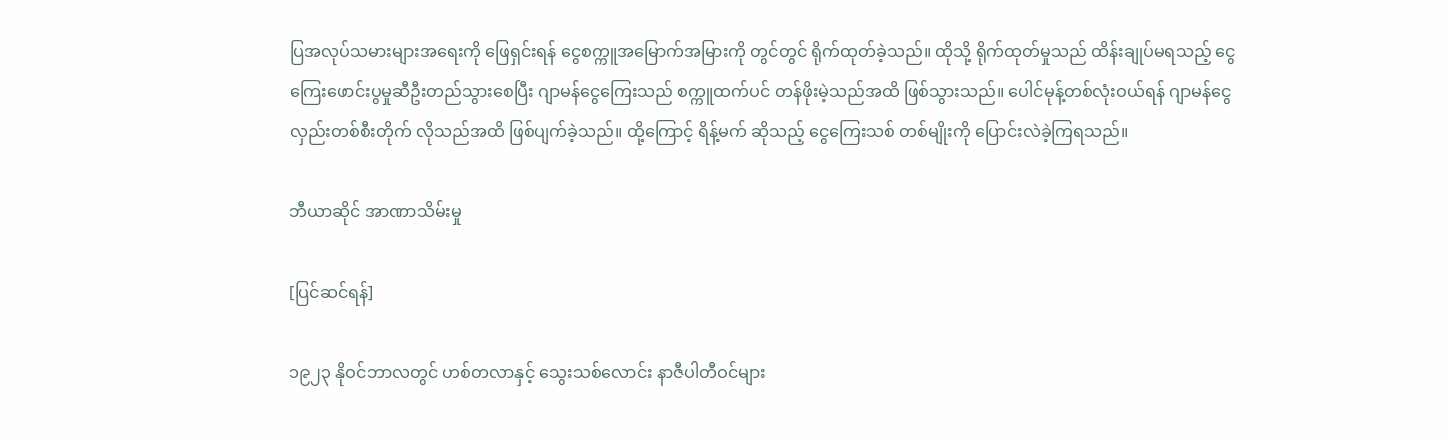ပြအလုပ်သမားများအရေးကို ဖြေရှင်းရန် ငွေစက္ကူအမြောက်အမြားကို တွင်တွင် ရိုက်ထုတ်ခဲ့သည်။ ထိုသို့ ရိုက်ထုတ်မှုသည် ထိန်းချုပ်မရသည့် ငွေကြေးဖောင်းပွမှုဆီဦးတည်သွားစေပြီး ဂျာမန်ငွေကြေးသည် စက္ကူထက်ပင် တန်ဖိုးမဲ့သည်အထိ ဖြစ်သွားသည်။ ပေါင်မုန့်တစ်လုံးဝယ်ရန် ဂျာမန်ငွေ လှည်းတစ်စီးတိုက် လိုသည်အထိ ဖြစ်ပျက်ခဲ့သည်။ ထို့ကြောင့် ရိန့်မက် ဆိုသည့် ငွေကြေးသစ် တစ်မျိုးကို ပြောင်းလဲခဲ့ကြရသည်။

ဘီယာဆိုင် အာဏာသိမ်းမှု

[ပြင်ဆင်ရန်]

၁၉၂၃ နိုဝင်ဘာလတွင် ဟစ်တလာနှင့် သွေးသစ်လောင်း နာဇီပါတီဝင်များ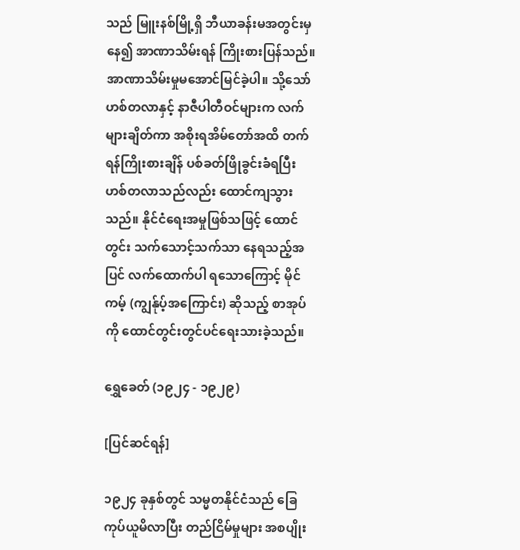သည် မြူးနစ်မြို့ရှိ ဘီယာခန်းမအတွင်းမှနေ၍ အာဏာသိမ်းရန် ကြိုးစားပြန်သည်။ အာဏာသိမ်းမှုမအောင်မြင်ခဲ့ပါ။ သို့သော် ဟစ်တလာနှင့် နာဇီပါတီဝင်များက လက်များချိတ်ကာ အစိုးရအိမ်တော်အထိ တက်ရန်ကြိုးစားချိန် ပစ်ခတ်ဖြိုခွင်းခံရပြီး ဟစ်တလာသည်လည်း ထောင်ကျသွားသည်။ နိုင်ငံရေးအမှုဖြစ်သဖြင့် ထောင်တွင်း သက်သောင့်သက်သာ နေရသည့်အပြင် လက်ထောက်ပါ ရသောကြောင့် မိုင်ကမ့် (ကျွန်ုပ့်အကြောင်း) ဆိုသည့် စာအုပ်ကို ထောင်တွင်းတွင်ပင်ရေးသားခဲ့သည်။

ရွှေခေတ် (၁၉၂၄ - ၁၉၂၉)

[ပြင်ဆင်ရန်]

၁၉၂၄ ခုနှစ်တွင် သမ္မတနိုင်ငံသည် ခြေကုပ်ယူမိလာပြီး တည်ငြိမ်မှုများ အစပျိုး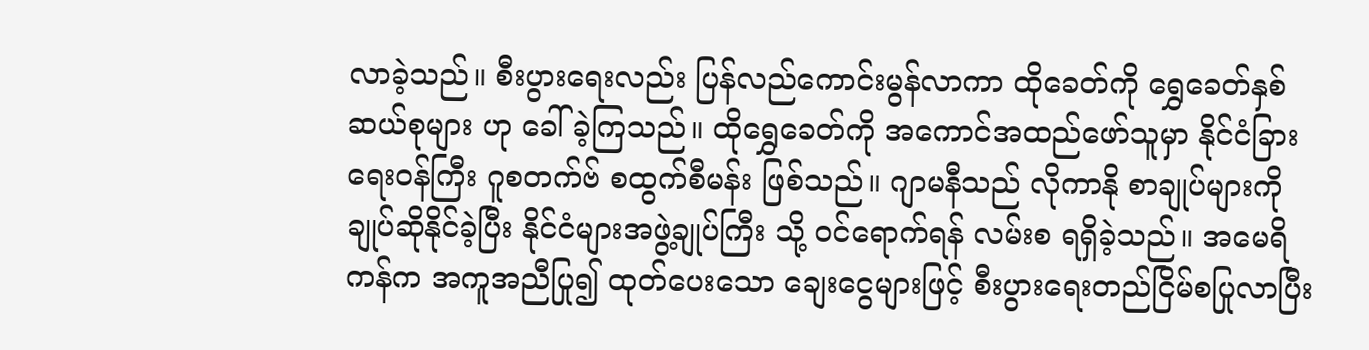လာခဲ့သည်။ စီးပွားရေးလည်း ပြန်လည်ကောင်းမွန်လာကာ ထိုခေတ်ကို ရွှေခေတ်နှစ်ဆယ်စုများ ဟု ခေါ်ခဲ့ကြသည်။ ထိုရွှေခေတ်ကို အကောင်အထည်ဖော်သူမှာ နိုင်ငံခြားရေးဝန်ကြီး ဂူစတက်ဗ် စထွက်စီမန်း ဖြစ်သည်။ ဂျာမနီသည် လိုကာနို စာချုပ်များကို ချုပ်ဆိုနိုင်ခဲ့ပြီး နိုင်ငံများအဖွဲ့ချုပ်ကြီး သို့ ဝင်ရောက်ရန် လမ်းစ ရရှိခဲ့သည်။ အမေရိကန်က အကူအညီပြု၍ ထုတ်ပေးသော ချေးငွေများဖြင့် စီးပွားရေးတည်ငြိမ်စပြုလာပြီး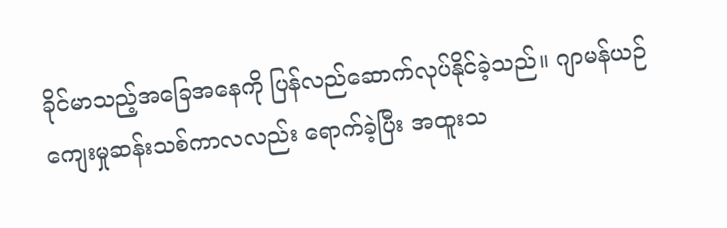ခိုင်မာသည့်အခြေအနေကို ပြန်လည်ဆောက်လုပ်နိုင်ခဲ့သည်။ ဂျာမန်ယဉ်ကျေးမှုဆန်းသစ်ကာလလည်း ရောက်ခဲ့ပြီး အထူးသ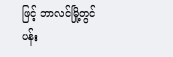ဖြင့် ဘာလင်မြို့တွင် ပန်း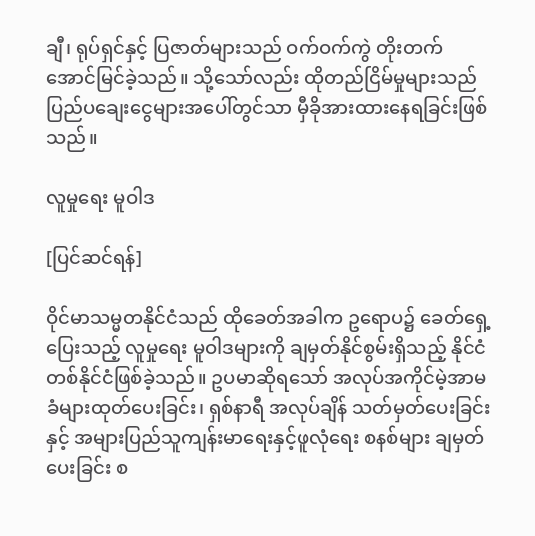ချီ၊ ရုပ်ရှင်နှင့် ပြဇာတ်များသည် ဝက်ဝက်ကွဲ တိုးတက် အောင်မြင်ခဲ့သည်။ သို့သော်လည်း ထိုတည်ငြိမ်မှုများသည် ပြည်ပချေးငွေများအပေါ်တွင်သာ မှီခိုအားထားနေရခြင်းဖြစ်သည်။

လူမှုရေး မူဝါဒ

[ပြင်ဆင်ရန်]

ဝိုင်မာသမ္မတနိုင်ငံသည် ထိုခေတ်အခါက ဥရောပ၌ ခေတ်ရှေ့ပြေးသည့် လူမှုရေး မူဝါဒများကို ချမှတ်နိုင်စွမ်းရှိသည့် နိုင်ငံတစ်နိုင်ငံဖြစ်ခဲ့သည်။ ဥပမာဆိုရသော် အလုပ်အကိုင်မဲ့အာမခံများထုတ်ပေးခြင်း၊ ရှစ်နာရီ အလုပ်ချိန် သတ်မှတ်ပေးခြင်း နှင့် အများပြည်သူကျန်းမာရေးနှင့်ဖူလုံရေး စနစ်များ ချမှတ်ပေးခြင်း စ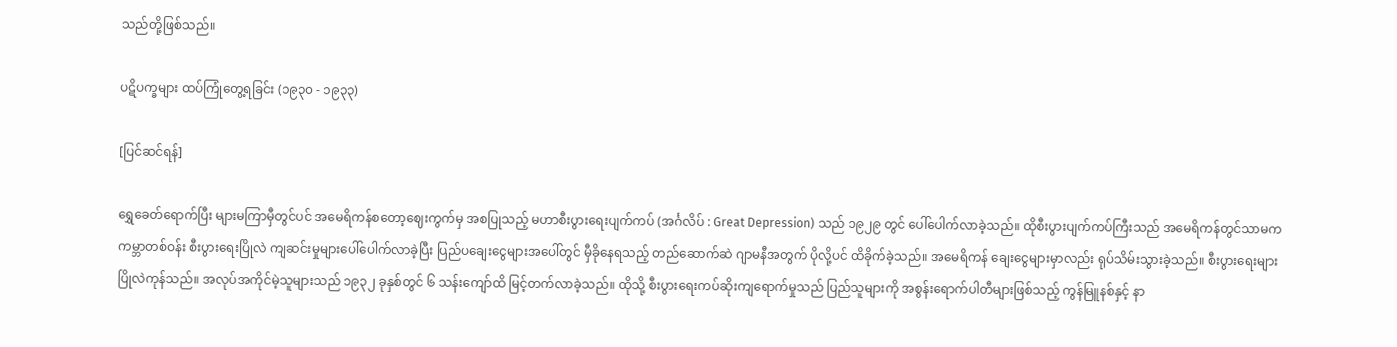သည်တို့ဖြစ်သည်။

ပဋိပက္ခများ ထပ်ကြုံတွေ့ရခြင်း (၁၉၃၀ - ၁၉၃၃)

[ပြင်ဆင်ရန်]

ရွှေခေတ်ရောက်ပြီး များမကြာမှီတွင်ပင် အမေရိကန်စတော့ဈေးကွက်မှ အစပြုသည့် မဟာစီးပွားရေးပျက်ကပ် (အင်္ဂလိပ် : Great Depression) သည် ၁၉၂၉ တွင် ပေါ်ပေါက်လာခဲ့သည်။ ထိုစီးပွားပျက်ကပ်ကြီးသည် အမေရိကန်တွင်သာမက ကမ္ဘာတစ်ဝန်း စီးပွားရေးပြိုလဲ ကျဆင်းမှုများပေါ်ပေါက်လာခဲ့ပြီး ပြည်ပချေးငွေများအပေါ်တွင် မှီခိုနေရသည့် တည်ဆောက်ဆဲ ဂျာမနီအတွက် ပိုလို့ပင် ထိခိုက်ခဲ့သည်။ အမေရိကန် ချေးငွေများမှာလည်း ရုပ်သိမ်းသွားခဲ့သည်။ စီးပွားရေးများ ပြိုလဲကုန်သည်။ အလုပ်အကိုင်မဲ့သူများသည် ၁၉၃၂ ခုနှစ်တွင် ၆ သန်းကျော်ထိ မြင့်တက်လာခဲ့သည်။ ထိုသို့ စီးပွားရေးကပ်ဆိုးကျရောက်မှုသည် ပြည်သူများကို အစွန်းရောက်ပါတီများဖြစ်သည့် ကွန်မြူနစ်နှင့် နာ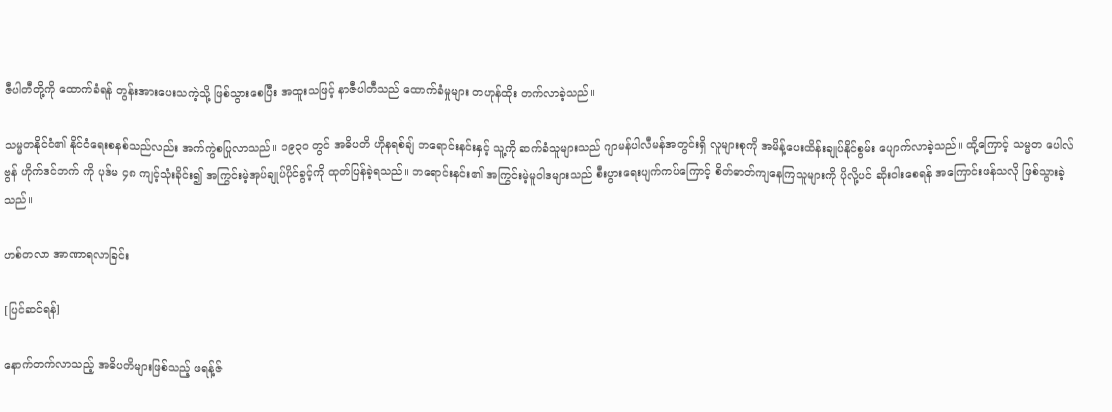ဇီပါတီတို့ကို ထောက်ခံရန် တွန်းအားပေးသကဲ့သို့ ဖြစ်သွားစေပြီး အထူးသဖြင့် နာဇီပါတီသည် ထောက်ခံမှုများ တဟုန်ထိုး တက်လာခဲ့သည်။

သမ္မတနိုင်ငံ၏ နိုင်ငံရေးစနစ်သည်လည်း အက်ကွဲစပြုလာသည်။ ၁၉၃၀ တွင် အဓိပတိ ဟိုနရစ်ချ် ဘရောင်းနင်းနှင့် သူ့ကို ဆက်ခံသူများသည် ဂျာမန်ပါလီမန်အတွင်းရှိ လူများစုကို အမိန့်ပေးထိန်းချုပ်နိုင်စွမ်း ပျောက်လာခဲ့သည်။ ထို့ကြောင့် သမ္မတ ပေါလ်ဗွန် ဟိုက်ဒင်ဘက် ကို ပုဒ်မ ၄၈ ကျင့်သုံးခိုင်း၍ အကြွင်းမဲ့အုပ်ချုပ်ပိုင်ခွင့်ကို ထုတ်ပြန်ခဲ့ရသည်။ ဘရောင်းနင်း၏ အကြွင်းမဲ့မူဝါဒများသည် စီးပွားရေးပျက်ကပ်ကြောင့် စိတ်ဓာတ်ကျနေကြသူများကို ပိုလို့ပင် ဆိုးဝါးစေရန် အကြောင်းဖန်သလို ဖြစ်သွားခဲ့သည်။

ဟစ်တလာ အာဏာရလာခြင်း

[ပြင်ဆင်ရန်]

နောက်တက်လာသည့် အဓိပတိများဖြစ်သည့် ဖရန့်ဇ်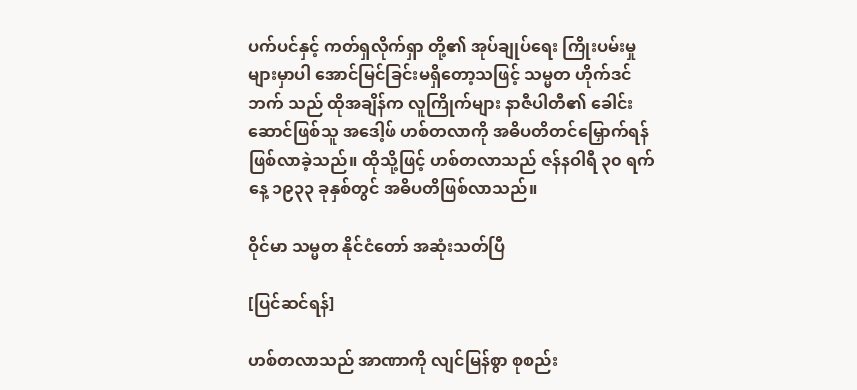ပက်ပင်နှင့် ကတ်ရှလိုက်ရှာ တို့၏ အုပ်ချုပ်ရေး ကြိုးပမ်းမှုများမှာပါ အောင်မြင်ခြင်းမရှိတော့သဖြင့် သမ္မတ ဟိုက်ဒင်ဘက် သည် ထိုအချိန်က လူကြိုက်များ နာဇီပါတီ၏ ခေါင်းဆောင်ဖြစ်သူ အဒေါ့ဖ် ဟစ်တလာကို အဓိပတိတင်မြှောက်ရန် ဖြစ်လာခဲ့သည်။ ထိုသို့ဖြင့် ဟစ်တလာသည် ဇန်နဝါရီ ၃၀ ရက်နေ့ ၁၉၃၃ ခုနှစ်တွင် အဓိပတိဖြစ်လာသည်။

ဝိုင်မာ သမ္မတ နိုင်ငံတော် အဆုံးသတ်ပြီ

[ပြင်ဆင်ရန်]

ဟစ်တလာသည် အာဏာကို လျင်မြန်စွာ စုစည်း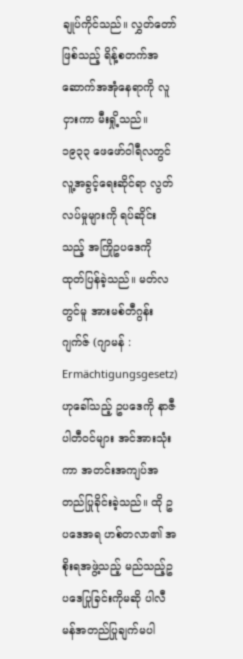ချုပ်ကိုင်သည်။ လွှတ်တော်ဖြစ်သည့် ရိန့်စတက်အဆောက်အအုံနေရာကို လူငှားကာ မီးရှို့သည်။ ၁၉၃၃ ဖေဖော်ဝါရီလတွင် လူ့အခွင့်ရေးဆိုင်ရာ လွတ်လပ်မှုများကို ရပ်ဆိုင်းသည့် အကြိုဥပဒေကို ထုတ်ပြန်ခဲ့သည်။ မတ်လတွင်မူ အားမစ်တီဂွန်းဂျက်ဇ် (ဂျာမန် : Ermächtigungsgesetz) ဟုခေါ်သည့် ဥပဒေကို နာဇီပါတီဝင်များ အင်အားသုံးကာ အတင်းအကျပ်အတည်ပြုခိုင်းခဲ့သည်။ ထို ဥပဒေအရ ဟစ်တလာ၏ အစိုးရအဖွဲ့သည့် မည်သည့်ဥပဒေပြုခြင်းကိုမဆို ပါလီမန်အတည်ပြုချက်မပါ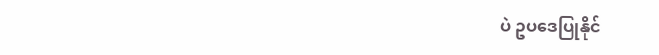ပဲ ဥပဒေပြုနိုင်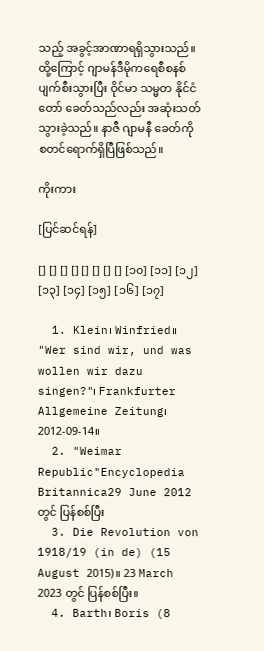သည့် အခွင့်အာဏာရရှိသွားသည်။ ထို့ကြောင့် ဂျာမန်ဒီမိုကရေစီစနစ်ပျက်စီးသွားပြီး ဝိုင်မာ သမ္မတ နိုင်ငံတော် ခေတ်သည်လည်း အဆုံးသတ်သွားခဲ့သည်။ နာဇီ ဂျာမနီ ခေတ်ကို စတင်ရောက်ရှိပြီဖြစ်သည်။

ကိုးကား

[ပြင်ဆင်ရန်]

[] [] [] [] [] [] [] [] [၁၀] [၁၁] [၁၂] [၁၃] [၁၄] [၁၅] [၁၆] [၁၇]

  1. Klein၊ Winfried။ "Wer sind wir, und was wollen wir dazu singen?"၊ Frankfurter Allgemeine Zeitung၊ 2012-09-14။
  2. "Weimar Republic"Encyclopedia Britannica29 June 2012 တွင် ပြန်စစ်ပြီး
  3. Die Revolution von 1918/19 (in de) (15 August 2015)။ 23 March 2023 တွင် ပြန်စစ်ပြီး။
  4. Barth၊ Boris (8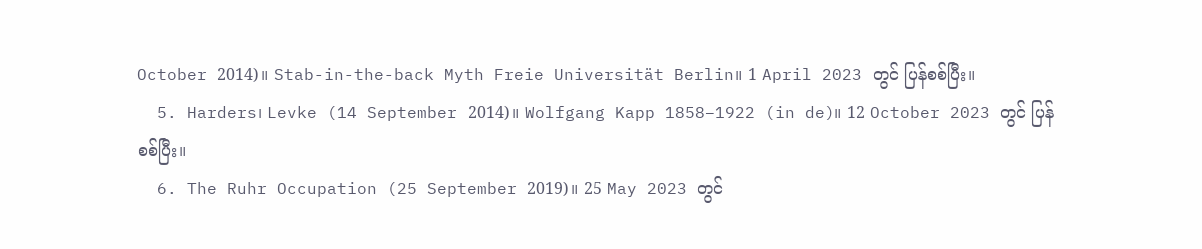October 2014)။ Stab-in-the-back Myth Freie Universität Berlin။ 1 April 2023 တွင် ပြန်စစ်ပြီး။
  5. Harders၊ Levke (14 September 2014)။ Wolfgang Kapp 1858–1922 (in de)။ 12 October 2023 တွင် ပြန်စစ်ပြီး။
  6. The Ruhr Occupation (25 September 2019)။ 25 May 2023 တွင်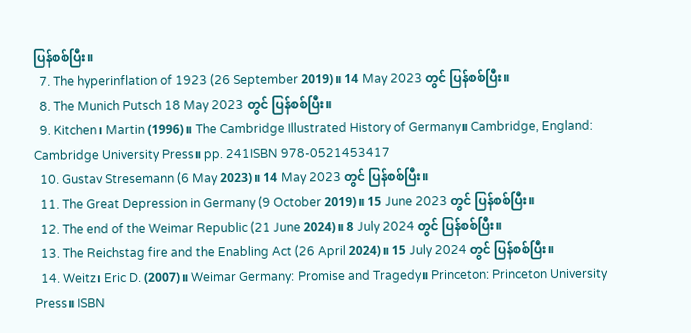ပြန်စစ်ပြီး။
  7. The hyperinflation of 1923 (26 September 2019)။ 14 May 2023 တွင် ပြန်စစ်ပြီး။
  8. The Munich Putsch 18 May 2023 တွင် ပြန်စစ်ပြီး။
  9. Kitchen၊ Martin (1996)။ The Cambridge Illustrated History of Germany။ Cambridge, England: Cambridge University Press။ pp. 241ISBN 978-0521453417
  10. Gustav Stresemann (6 May 2023)။ 14 May 2023 တွင် ပြန်စစ်ပြီး။
  11. The Great Depression in Germany (9 October 2019)။ 15 June 2023 တွင် ပြန်စစ်ပြီး။
  12. The end of the Weimar Republic (21 June 2024)။ 8 July 2024 တွင် ပြန်စစ်ပြီး။
  13. The Reichstag fire and the Enabling Act (26 April 2024)။ 15 July 2024 တွင် ပြန်စစ်ပြီး။
  14. Weitz၊ Eric D. (2007)။ Weimar Germany: Promise and Tragedy။ Princeton: Princeton University Press။ ISBN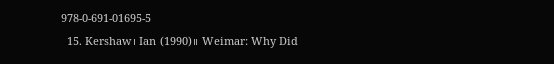978-0-691-01695-5
  15. Kershaw၊ Ian (1990)။ Weimar: Why Did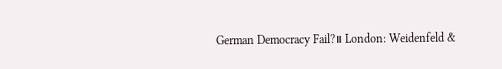German Democracy Fail?။ London: Weidenfeld &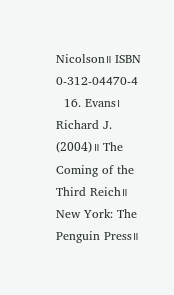Nicolson။ ISBN 0-312-04470-4
  16. Evans၊ Richard J. (2004)။ The Coming of the Third Reich။ New York: The Penguin Press။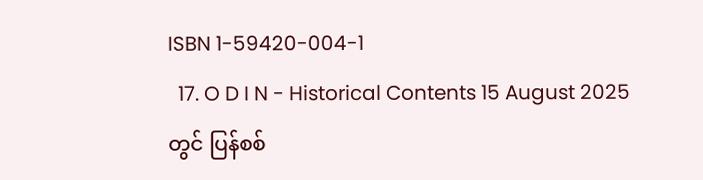ISBN 1-59420-004-1
  17. O D I N - Historical Contents 15 August 2025 တွင် ပြန်စစ်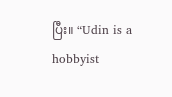ပြီး။ “Udin is a hobbyist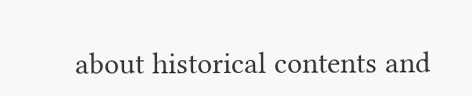about historical contents and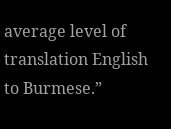average level of translation English to Burmese.”